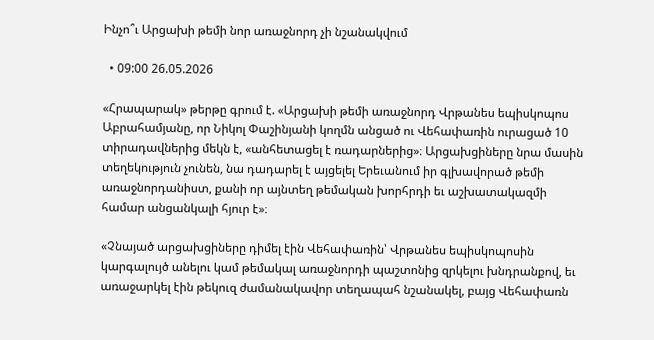Ինչո՞ւ Արցախի թեմի նոր առաջնորդ չի նշանակվում

  • 09:00 26.05.2026

«Հրապարակ» թերթը գրում է. «Արցախի թեմի առաջնորդ Վրթանես եպիսկոպոս Աբրահամյանը, որ Նիկոլ Փաշինյանի կողմն անցած ու Վեհափառին ուրացած 10 տիրադավներից մեկն է, «անհետացել է ռադարներից»։ Արցախցիները նրա մասին տեղեկություն չունեն, նա դադարել է այցելել Երեւանում իր գլխավորած թեմի առաջնորդանիստ, քանի որ այնտեղ թեմական խորհրդի եւ աշխատակազմի համար անցանկալի հյուր է»։

«Չնայած արցախցիները դիմել էին Վեհափառին՝ Վրթանես եպիսկոպոսին կարգալույծ անելու կամ թեմակալ առաջնորդի պաշտոնից զրկելու խնդրանքով, եւ առաջարկել էին թեկուզ ժամանակավոր տեղապահ նշանակել, բայց Վեհափառն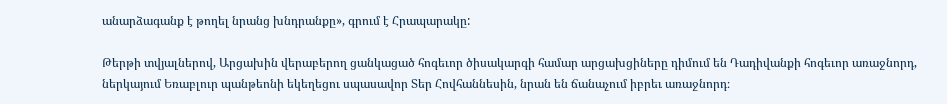անարձագանք է թողել նրանց խնդրանքը», գրում է Հրապարակը:

Թերթի տվյալներով, Արցախին վերաբերող ցանկացած հոգեւոր ծիսակարգի համար արցախցիները դիմում են Դադիվանքի հոգեւոր առաջնորդ, ներկայում Եռաբլուր պանթեոնի եկեղեցու սպասավոր Տեր Հովհաննեսին, նրան են ճանաչում իբրեւ առաջնորդ։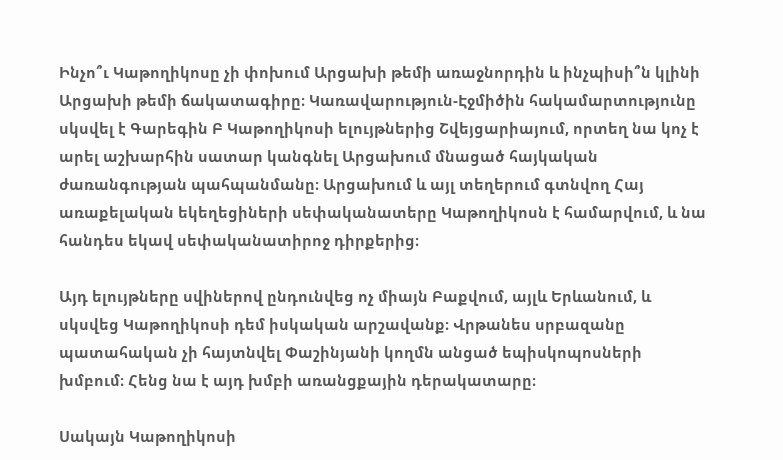Ինչո՞ւ Կաթողիկոսը չի փոխում Արցախի թեմի առաջնորդին և ինչպիսի՞ն կլինի Արցախի թեմի ճակատագիրը։ Կառավարություն-Էջմիծին հակամարտությունը սկսվել է Գարեգին Բ Կաթողիկոսի ելույթներից Շվեյցարիայում, որտեղ նա կոչ է արել աշխարհին սատար կանգնել Արցախում մնացած հայկական ժառանգության պահպանմանը։ Արցախում և այլ տեղերում գտնվող Հայ առաքելական եկեղեցիների սեփականատերը Կաթողիկոսն է համարվում, և նա հանդես եկավ սեփականատիրոջ դիրքերից։

Այդ ելույթները սվիներով ընդունվեց ոչ միայն Բաքվում, այլև Երևանում, և սկսվեց Կաթողիկոսի դեմ իսկական արշավանք։ Վրթանես սրբազանը պատահական չի հայտնվել Փաշինյանի կողմն անցած եպիսկոպոսների խմբում։ Հենց նա է այդ խմբի առանցքային դերակատարը։

Սակայն Կաթողիկոսի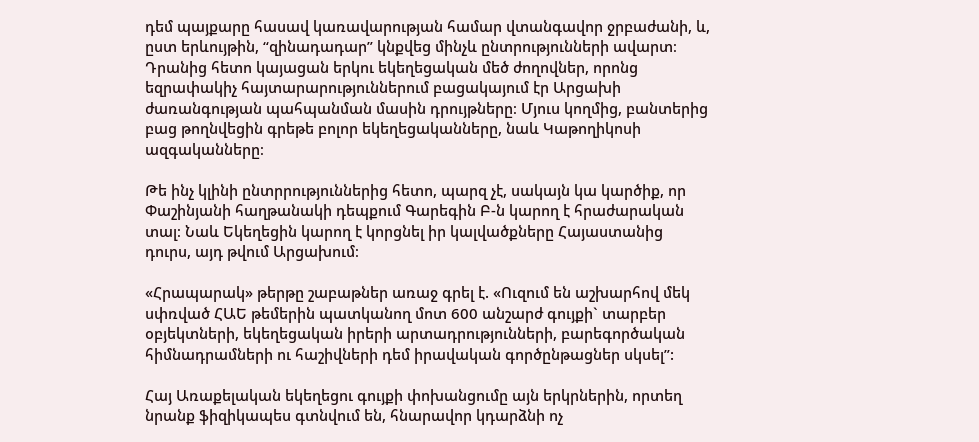դեմ պայքարը հասավ կառավարության համար վտանգավոր ջրբաժանի, և, ըստ երևույթին, “զինադադար” կնքվեց մինչև ընտրությունների ավարտ։ Դրանից հետո կայացան երկու եկեղեցական մեծ ժողովներ, որոնց եզրափակիչ հայտարարություններում բացակայում էր Արցախի ժառանգության պահպանման մասին դրույթները։ Մյուս կողմից, բանտերից բաց թողնվեցին գրեթե բոլոր եկեղեցականները, նաև Կաթողիկոսի ազգականները։

Թե ինչ կլինի ընտրրություններից հետո, պարզ չէ, սակայն կա կարծիք, որ Փաշինյանի հաղթանակի դեպքում Գարեգին Բ-ն կարող է հրաժարական տալ։ Նաև Եկեղեցին կարող է կորցնել իր կալվածքները Հայաստանից դուրս, այդ թվում Արցախում։

«Հրապարակ» թերթը շաբաթներ առաջ գրել է. «Ուզում են աշխարհով մեկ սփռված ՀԱԵ թեմերին պատկանող մոտ 600 անշարժ գույքի` տարբեր օբյեկտների, եկեղեցական իրերի արտադրությունների, բարեգործական հիմնադրամների ու հաշիվների դեմ իրավական գործընթացներ սկսել”:

Հայ Առաքելական եկեղեցու գույքի փոխանցումը այն երկրներին, որտեղ նրանք ֆիզիկապես գտնվում են, հնարավոր կդարձնի ոչ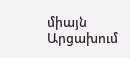միայն Արցախում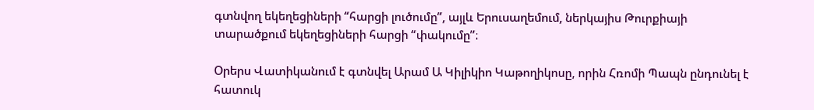գտնվող եկեղեցիների “հարցի լուծումը”, այլև Երուսաղեմում, ներկայիս Թուրքիայի տարածքում եկեղեցիների հարցի “փակումը”։

Օրերս Վատիկանում է գտնվել Արամ Ա Կիլիկիո Կաթողիկոսը, որին Հռոմի Պապն ընդունել է հատուկ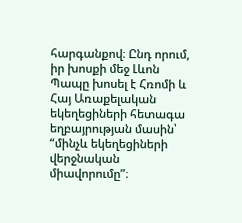հարգանքով։ Ընդ որում, իր խոսքի մեջ Լևոն Պապը խոսել է Հռոմի և Հայ Առաքելական եկեղեցիների հետագա եղբայրության մասին՝ “մինչև եկեղեցիների վերջնական միավորումը”։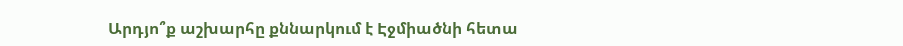Արդյո՞ք աշխարհը քննարկում է Էջմիածնի հետա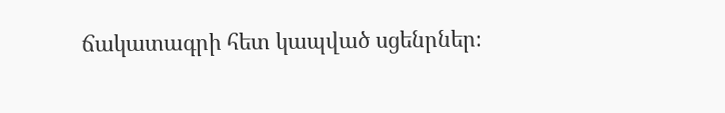ճակատագրի հետ կապված սցենրներ։